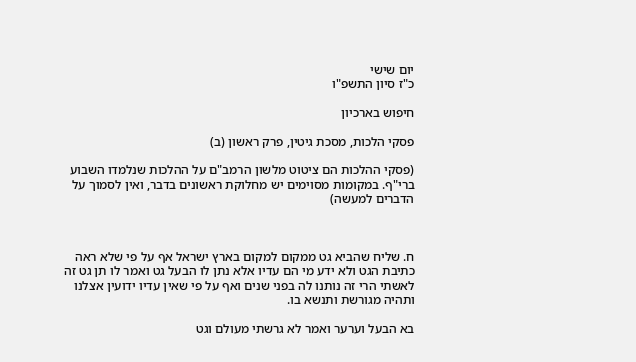יום שישי
כ"ז סיון התשפ"ו

חיפוש בארכיון

פסקי הלכות, מסכת גיטין, פרק ראשון (ב)

(פסקי ההלכות הם ציטוט מלשון הרמב"ם על ההלכות שנלמדו השבוע ברי"ף. במקומות מסוימים יש מחלוקת ראשונים בדבר, ואין לסמוך על הדברים למעשה)



ח. שליח שהביא גט ממקום למקום בארץ ישראל אף על פי שלא ראה כתיבת הגט ולא ידע מי הם עדיו אלא נתן לו הבעל גט ואמר לו תן גט זה לאשתי הרי זה נותנו לה בפני שנים ואף על פי שאין עדיו ידועין אצלנו ותהיה מגורשת ותנשא בו.

בא הבעל וערער ואמר לא גרשתי מעולם וגט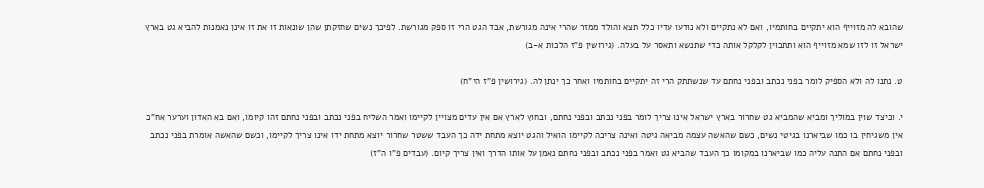שהובא לה מזוייף הוא יתקיים בחותמיו, ואם לא נתקיים ולא נודעו עדיו כלל תצא והולד ממזר שהרי אינה מגורשת, אבד הגט הרי זו ספק מגורשת. לפיכך נשים שחזקתן שהן שונאות זו את זו אינן נאמנות להביא גט בארץ ישראל זו לזו שמא מזוייף הוא ותתכוין לקלקל אותה כדי שתנשא ותאסר על בעלה. (גירושין פ"ז הלכות א-ב)

ט. נתנו לה ולא הספיק לומר בפני נכתב ובפני נחתם עד שנשתתק הרי זה יתקיים בחותמיו ואחר כך ינתן לה. (גירושין פ"ז הי"ח)

י. וכיצד שוין במוליך ומביא שהמביא גט שחרור בארץ ישראל אינו צריך לומר בפני נכתב ובפני נחתם, ובחוץ לארץ אם אין עדים מצויין לקיימו ואמר השליח בפני נכתב ובפני נחתם זהו קיומו, ואם בא האדון וערער אח"כ אין משגיחין בו כמו שביארנו בגיטי נשים, כשם שהאשה עצמה מביאה גיטה ואינה צריכה לקיימו הואיל והגט יוצא מתחת ידה כך העבד ששטר שחרור יוצא מתחת ידו אינו צריך לקיימו, וכשם שהאשה אומרת בפני נכתב ובפני נחתם אם התנה עליה כמו שביארנו במקומו כך העבד שהביא גט ואמר בפני נכתב ובפני נחתם נאמן על אותו הדרך ואין צריך קיום. (עבדים פ"ו ה"ז)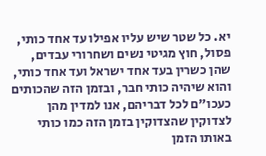יא. כל שטר שיש עליו אפילו עד אחד כותי, פסול, חוץ מגיטי נשים ושחרורי עבדים, שהן כשרין בעד אחד ישראל ועד אחד כותי, והוא שיהיה כותי חבר, ובזמן הזה שהכותים כעכו"ם לכל דבריהם, אנו למדין מהן לצדוקין שהצדוקין בזמן הזה כמו כותי באותו הזמן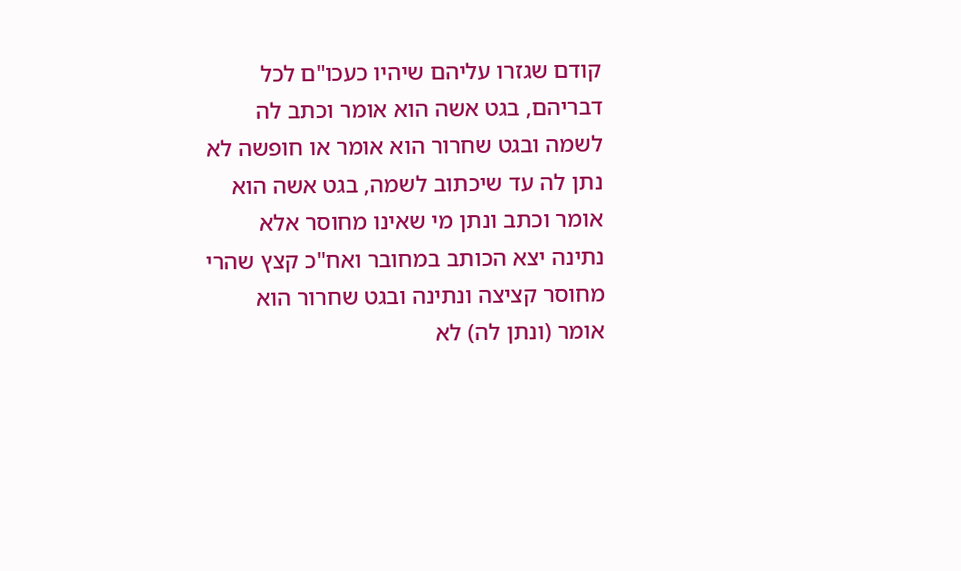קודם שגזרו עליהם שיהיו כעכו"ם לכל דבריהם, בגט אשה הוא אומר וכתב לה לשמה ובגט שחרור הוא אומר או חופשה לא נתן לה עד שיכתוב לשמה, בגט אשה הוא אומר וכתב ונתן מי שאינו מחוסר אלא נתינה יצא הכותב במחובר ואח"כ קצץ שהרי מחוסר קציצה ונתינה ובגט שחרור הוא אומר (ונתן לה) לא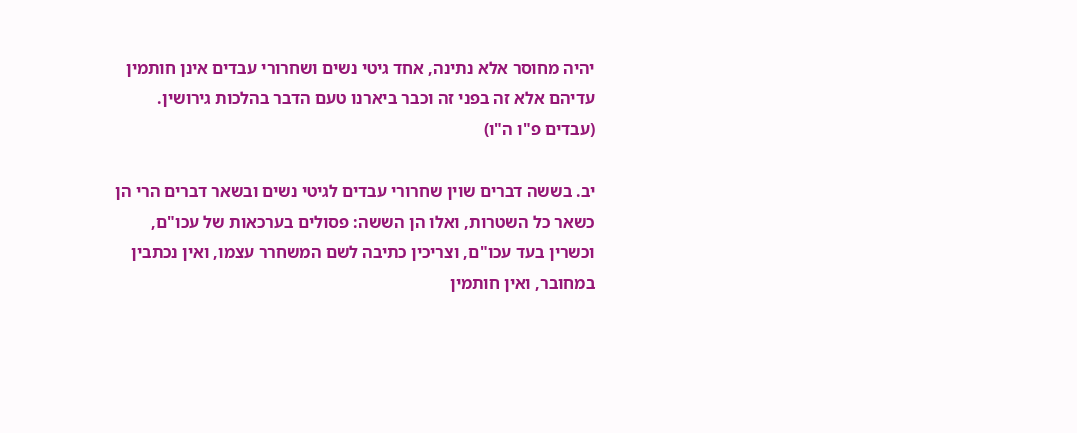יהיה מחוסר אלא נתינה, אחד גיטי נשים ושחרורי עבדים אינן חותמין עדיהם אלא זה בפני זה וכבר ביארנו טעם הדבר בהלכות גירושין. (עבדים פ"ו ה"ו)

יב. בששה דברים שוין שחרורי עבדים לגיטי נשים ובשאר דברים הרי הן כשאר כל השטרות, ואלו הן הששה: פסולים בערכאות של עכו"ם, וכשרין בעד עכו"ם, וצריכין כתיבה לשם המשחרר עצמו, ואין נכתבין במחובר, ואין חותמין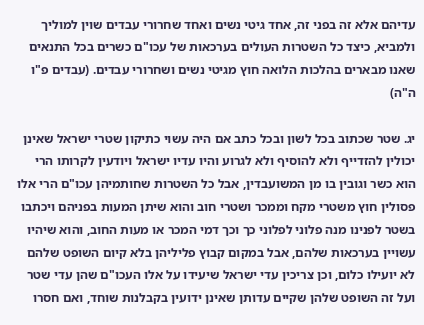עדיהם אלא זה בפני זה, אחד גיטי נשים ואחד שחרורי עבדים שוין למוליך ולמביא, כיצד כל השטרות העולים בערכאות של עכו"ם כשרים בכל התנאים שאנו מבארים בהלכות הלואה חוץ מגיטי נשים ושחרורי עבדים. (עבדים פ"ו ה"ה)

יג. שטר שכתוב בכל לשון ובכל כתב אם היה עשוי כתיקון שטרי ישראל שאינן יכולין להזדייף ולא להוסיף ולא לגרוע והיו עדיו ישראל ויודעין לקרותו הרי הוא כשר וגובין בו מן המשועבדין, אבל כל השטרות שחותמיהן עכו"ם הרי אלו פסולין חוץ משטרי מקח וממכר ושטרי חוב והוא שיתן המעות בפניהם ויכתבו בשטר לפנינו מנה פלוני לפלוני כך וכך דמי המכר או מעות החוב, והוא שיהיו עשויין בערכאות שלהם, אבל במקום קבוץ פליליהן בלא קיום השופט שלהם לא יועילו כלום, וכן צריכין עדי ישראל שיעידו על אלו העכו"ם שהן עדי שטר ועל זה השופט שלהן שקיים עדותן שאינן ידועין בקבלנות שוחד, ואם חסרו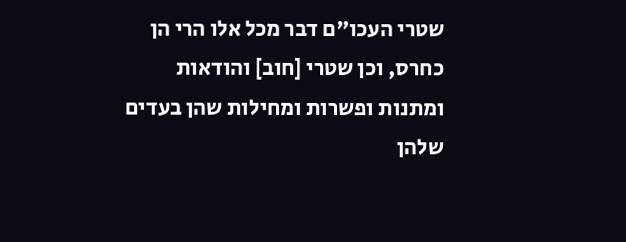שטרי העכו"ם דבר מכל אלו הרי הן כחרס, וכן שטרי [חוב] והודאות ומתנות ופשרות ומחילות שהן בעדים שלהן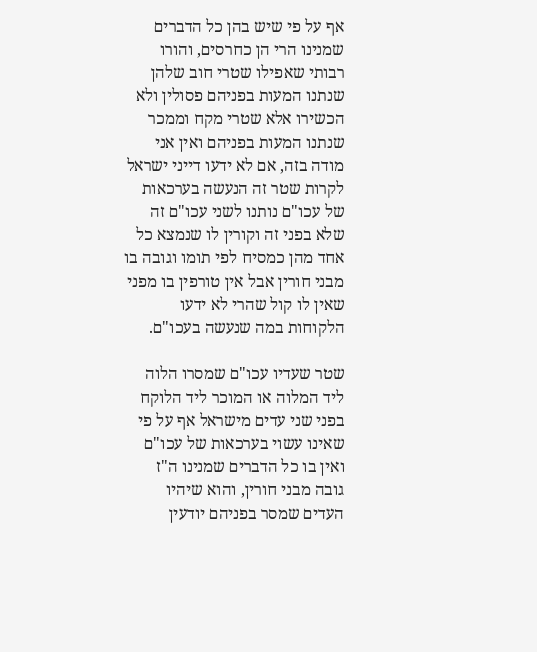אף על פי שיש בהן כל הדברים שמנינו הרי הן כחרסים, והורו רבותי שאפילו שטרי חוב שלהן שנתנו המעות בפניהם פסולין ולא הכשירו אלא שטרי מקח וממכר שנתנו המעות בפניהם ואין אני מודה בזה, אם לא ידעו דייני ישראל לקרות שטר זה הנעשה בערכאות של עכו"ם נותנו לשני עכו"ם זה שלא בפני זה וקורין לו שנמצא כל אחד מהן כמסיח לפי תומו וגובה בו מבני חורין אבל אין טורפין בו מפני שאין לו קול שהרי לא ידעו הלקוחות במה שנעשה בעכו"ם.

שטר שעדיו עכו"ם שמסרו הלוה ליד המלוה או המוכר ליד הלוקח בפני שני עדים מישראל אף על פי שאינו עשוי בערכאות של עכו"ם ואין בו כל הדברים שמנינו ה"ז גובה מבני חורין, והוא שיהיו העדים שמסר בפניהם יודעין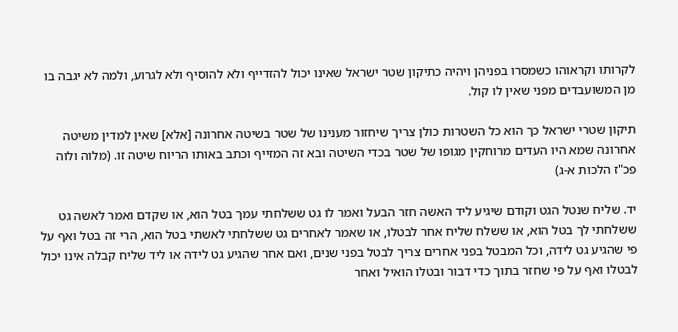לקרותו וקראוהו כשמסרו בפניהן ויהיה כתיקון שטר ישראל שאינו יכול להזדייף ולא להוסיף ולא לגרוע, ולמה לא יגבה בו מן המשועבדים מפני שאין לו קול.

תיקון שטרי ישראל כך הוא כל השטרות כולן צריך שיחזור מענינו של שטר בשיטה אחרונה [אלא] שאין למדין משיטה אחרונה שמא היו העדים מרוחקין מגופו של שטר בכדי השיטה ובא זה המזייף וכתב באותו הריוח שיטה זו. (מלוה ולוה פכ"ז הלכות א-ג)

יד. שליח שנטל הגט וקודם שיגיע ליד האשה חזר הבעל ואמר לו גט ששלחתי עמך בטל הוא, או שקדם ואמר לאשה גט ששלחתי לך בטל הוא, או ששלח שליח אחר לבטלו, או שאמר לאחרים גט ששלחתי לאשתי בטל הוא, הרי זה בטל ואף על פי שהגיע גט לידה, וכל המבטל בפני אחרים צריך לבטל בפני שנים, ואם אחר שהגיע גט לידה או ליד שליח קבלה אינו יכול לבטלו ואף על פי שחזר בתוך כדי דבור ובטלו הואיל ואחר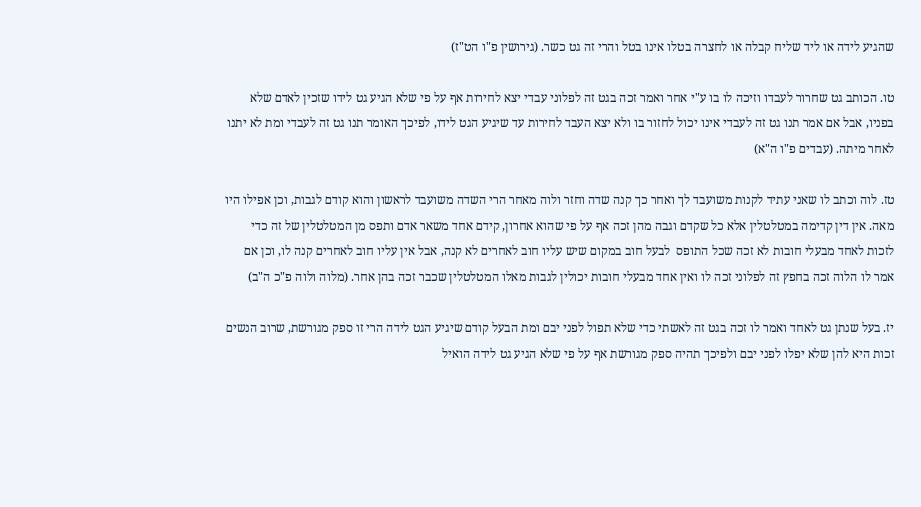שהגיע לידה או ליד שליח קבלה או לחצרה בטלו אינו בטל והרי זה גט כשר. (גירושין פ"ו הט"ז)

טו. הכותב גט שחרור לעבדו וזיכה לו בו ע"י אחר ואמר זכה בגט זה לפלוני עבדי יצא לחירות אף על פי שלא הגיע גט לידו שזכין לאדם שלא בפניו, אבל אם אמר תנו גט זה לעבדי אינו יכול לחזור בו ולא יצא העבד לחירות עד שיגיע הגט לידו, לפיכך האומר תנו גט זה לעבדי ומת לא יתנו לאחר מיתה. (עבדים פ"ו ה"א)

טז. לוה וכתב לו שאני עתיד לקנות משועבד לך ואחר כך קנה שדה וחזר ולוה מאחר הרי השדה משועבד לראשון והוא קודם לגבות, וכן אפילו היו מאה. אין דין קדימה במטלטלין אלא כל שקדם וגבה מהן זכה אף על פי שהוא אחרון, קידם אחד משאר אדם ותפס מן המטלטלין של זה כדי לזכות לאחד מבעלי חובות לא זכה שכל התופס  לבעל חוב במקום שיש עליו חוב לאחרים לא קנה, אבל אין עליו חוב לאחרים קנה לו, וכן אם אמר לו הלוה זכה בחפץ זה לפלוני זכה לו ואין אחד מבעלי חובות יכולין לגבות מאלו המטלטלין שכבר זכה בהן אחר. (מלוה ולוה פ"כ ה"ב)

יז. בעל שנתן גט לאחד ואמר לו זכה בגט זה לאשתי כדי שלא תפול לפני יבם ומת הבעל קודם שיגיע הגט לידה הרי זו ספק מגורשת, שרוב הנשים זכות היא להן שלא יפלו לפני יבם ולפיכך תהיה ספק מגורשת אף על פי שלא הגיע גט לידה הואיל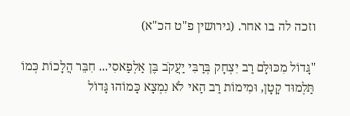וזכה לה בו אחר. (גירושין פ"ט הכ"א)

"גָּדוֹל מִכּוּלָּם רַב יִצְחָק בְּרַבִּי יַעֲקֹב בֶּן אַלְפַאסִי... חִבֵּר הֲלָכוֹת כְּמוֹ תַּלְמוּד קָטָן, וּמִימוֹת רַב הַאי לֹא נִמְצָא כָּמוֹהוּ גָּדוֹל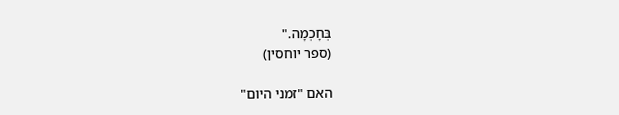בְּחָכְמָה."
(ספר יוחסין)

האם "זמני היום"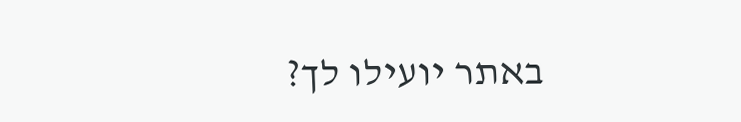באתר יועילו לך?